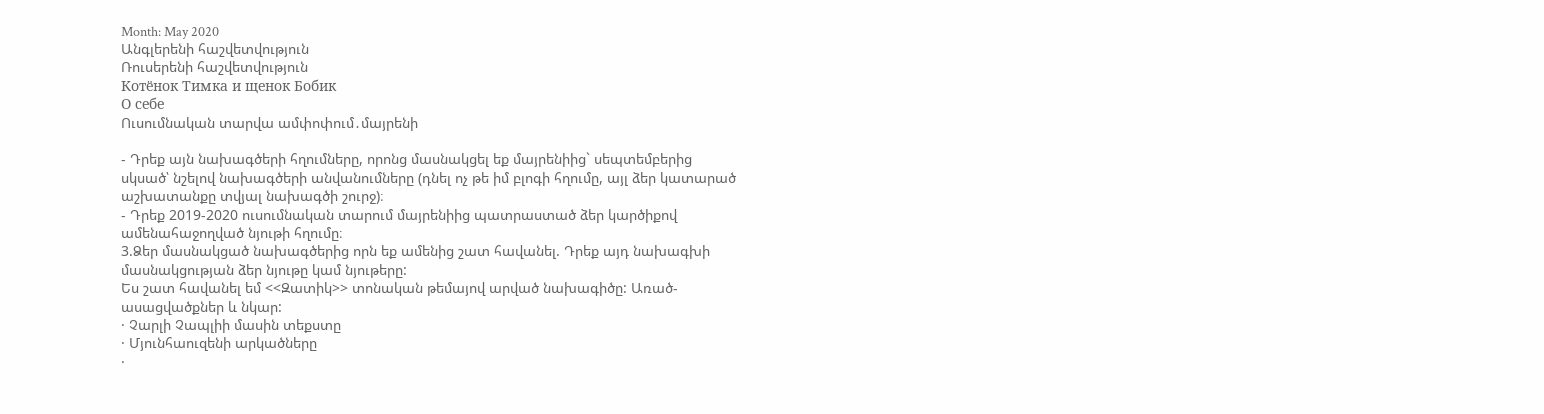Month: May 2020
Անգլերենի հաշվետվություն
Ռուսերենի հաշվետվություն
Котёнок Тимка и щенок Бобик
О себе
Ուսումնական տարվա ամփոփում․մայրենի

- Դրեք այն նախագծերի հղումները, որոնց մասնակցել եք մայրենիից` սեպտեմբերից սկսած՝ նշելով նախագծերի անվանումները (դնել ոչ թե իմ բլոգի հղումը, այլ ձեր կատարած աշխատանքը տվյալ նախագծի շուրջ)։
- Դրեք 2019-2020 ուսումնական տարում մայրենիից պատրաստած ձեր կարծիքով ամենահաջողված նյութի հղումը։
3.Ձեր մասնակցած նախագծերից որն եք ամենից շատ հավանել. Դրեք այդ նախագխի մասնակցության ձեր նյութը կամ նյութերը:
Ես շատ հավանել եմ <<Զատիկ>> տոնական թեմայով արված նախագիծը: Առած-ասացվածքներ և նկար:
· Չարլի Չապլիի մասին տեքստը
· Մյունհաուզենի արկածները
·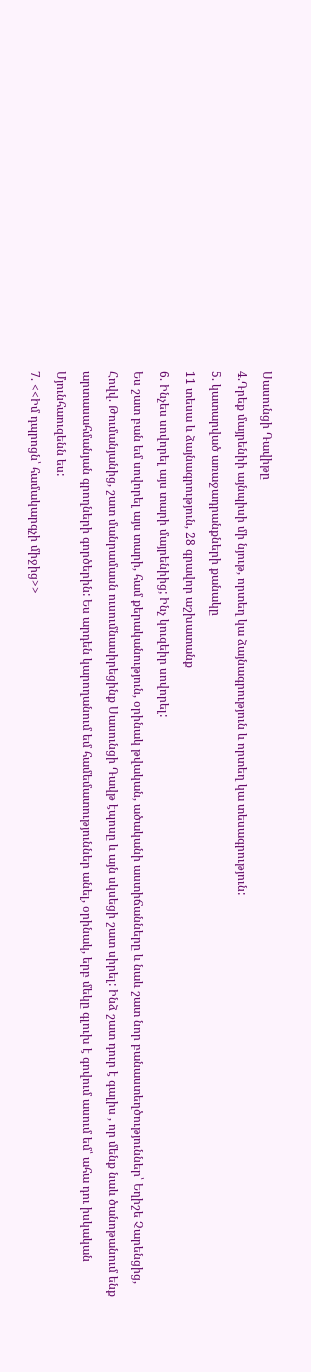Սասունցի Դավիթը
4.Դրեք մայրենիի այնպիսի մի նյութ, որտեղ կա ձայնագրություն և որտեղ կա տեսագրություն:
5. կատարված առաջադրանքների քանակը
11 տեսա և ձայնագրություն, 28 գրավոր աշխատանք
6. Ինչես սովորել այս տարի մայրենիից; Ինչ կուզեիր սովորել:
Ես շատ բան եմ սովորել այս տարի, համ քերականություն, օրինակ թվական, ածականի աստիճանները և նաև շատ նոր բանաստեղծություններ՝ Եղիշե Չարենցից, Հովվ. Թումանյանից, շատ մանրամասն ուսումնասիրեցինք Սասունցի Դավթ էպոսը և այն սկսեցի շատ սիրել: Ինձ շատ դուր է գալիս , որ մենք նաև ծանոթանում ենք արտասահմանյան գրողների գործերին: Ես արդեն կարողանում եմ համեմատություններ անել, օրինակ, երբ մեկը գլուխ է գովում ասում եմ՝ ահա դու իսկական Մյունհաուզենն ես:
7. <<Իմ դպրոցն՝ համակարգչի միջից>>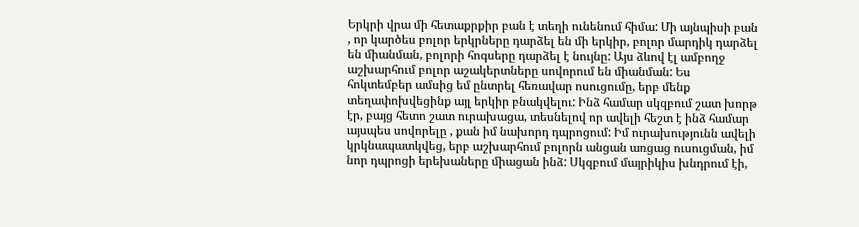Երկրի վրա մի հետաքրքիր բան է տեղի ունենում հիմա: Մի այնպիսի բան , որ կարծես բոլոր երկրները դարձել են մի երկիր, բոլոր մարդիկ դարձել են միանման, բոլորի հոգսերը դարձել է նույնը: Այս ձևով էլ ամբողջ աշխարհում բոլոր աշակերտները սովորում են միանման: Ես հոկտեմբեր ամսից եմ ընտրել հեռավար ոսուցումը, երբ մենք տեղափոխվեցինք այլ երկիր բնակվելու: Ինձ համար սկզբում շատ խորթ էր, բայց հետո շատ ուրախացա, տեսնելով որ ավելի հեշտ է ինձ համար այսպես սովորելը , քան իմ նախորդ դպրոցում: Իմ ուրախությունն ավելի կրկնապատկվեց, երբ աշխարհում բոլորն անցան առցաց ուսուցման, իմ նոր դպրոցի երեխաները միացան ինձ: Սկզբում մայրիկիս խնդրում էի,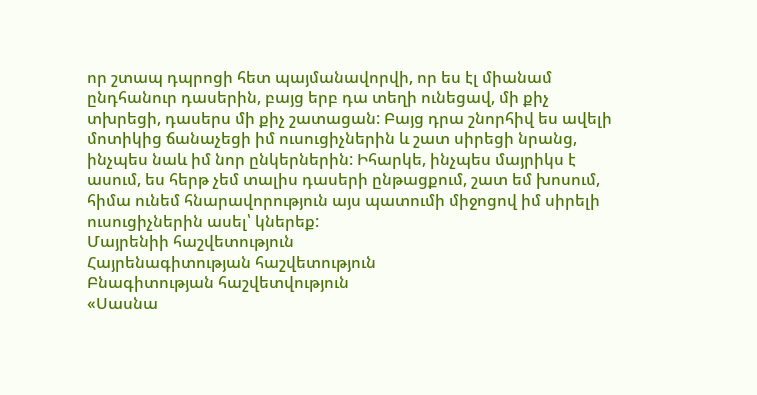որ շտապ դպրոցի հետ պայմանավորվի, որ ես էլ միանամ ընդհանուր դասերին, բայց երբ դա տեղի ունեցավ, մի քիչ տխրեցի, դասերս մի քիչ շատացան: Բայց դրա շնորհիվ ես ավելի մոտիկից ճանաչեցի իմ ուսուցիչներին և շատ սիրեցի նրանց, ինչպես նաև իմ նոր ընկերներին: Իհարկե, ինչպես մայրիկս է ասում, ես հերթ չեմ տալիս դասերի ընթացքում, շատ եմ խոսում, հիմա ունեմ հնարավորություն այս պատումի միջոցով իմ սիրելի ուսուցիչներին ասել՝ կներեք:
Մայրենիի հաշվետություն
Հայրենագիտության հաշվետություն
Բնագիտության հաշվետվություն
«Սասնա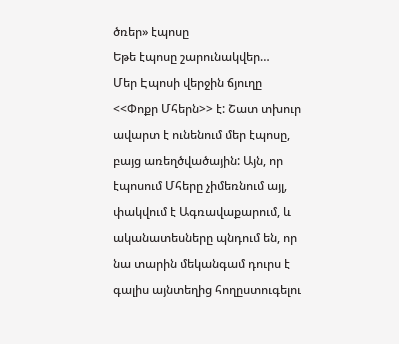ծռեր» էպոսը
Եթե էպոսը շարունակվեր…
Մեր Էպոսի վերջին ճյուղը <<Փոքր Մհերն>> է: Շատ տխուր ավարտ է ունենում մեր էպոսը, բայց առեղծվածային: Այն, որ էպոսում Մհերը չիմեռնում այլ, փակվում է Ագռավաքարում, և ականատեսները պնդում են, որ նա տարին մեկանգամ դուրս է գալիս այնտեղից հողըստուգելու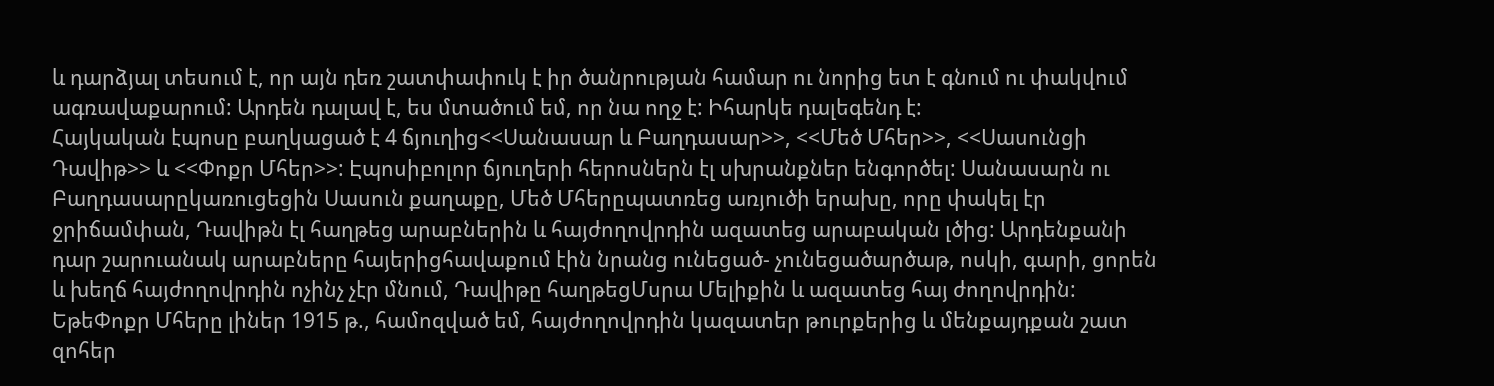և դարձյալ տեսում է, որ այն դեռ շատփափուկ է իր ծանրության համար ու նորից ետ է գնում ու փակվում ագռավաքարում: Արդեն դալավ է, ես մտածում եմ, որ նա ողջ է: Իհարկե դալեգենդ է:
Հայկական էպոսը բաղկացած է 4 ճյուղից<<Սանասար և Բաղդասար>>, <<Մեծ Մհեր>>, <<Սասունցի Դավիթ>> և <<Փոքր Մհեր>>: Էպոսիբոլոր ճյուղերի հերոսներն էլ սխրանքներ ենգործել: Սանասարն ու Բաղդասարըկառուցեցին Սասուն քաղաքը, Մեծ Մհերըպատռեց առյուծի երախը, որը փակել էր ջրիճամփան, Դավիթն էլ հաղթեց արաբներին և հայժողովրդին ազատեց արաբական լծից: Արդենքանի դար շարուանակ արաբները հայերիցհավաքում էին նրանց ունեցած- չունեցածարծաթ, ոսկի, գարի, ցորեն և խեղճ հայժողովրդին ոչինչ չէր մնում, Դավիթը հաղթեցՄսրա Մելիքին և ազատեց հայ ժողովրդին: ԵթեՓոքր Մհերը լիներ 1915 թ., համոզված եմ, հայժողովրդին կազատեր թուրքերից և մենքայդքան շատ զոհեր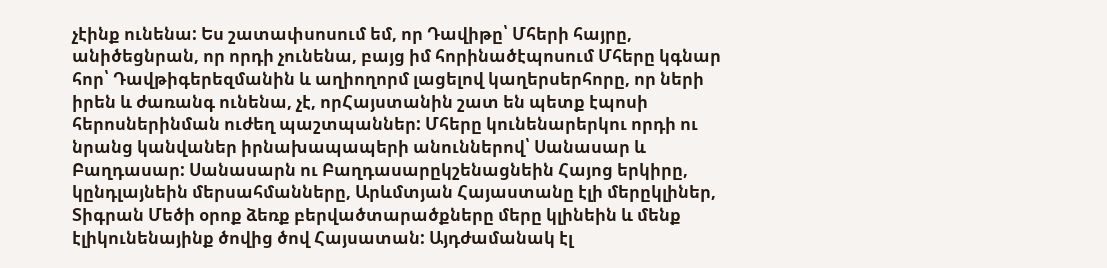չէինք ունենա: Ես շատափսոսում եմ, որ Դավիթը՝ Մհերի հայրը, անիծեցնրան, որ որդի չունենա, բայց իմ հորինածէպոսում Մհերը կգնար հոր՝ Դավթիգերեզմանին և աղիողորմ լացելով կաղերսերհորը, որ ների իրեն և ժառանգ ունենա, չէ, որՀայստանին շատ են պետք էպոսի հերոսներինման ուժեղ պաշտպաններ: Մհերը կունենարերկու որդի ու նրանց կանվաներ իրնախապապերի անուններով՝ Սանասար և Բաղդասար: Սանասարն ու Բաղդասարըկշենացնեին Հայոց երկիրը, կընդլայնեին մերսահմանները, Արևմտյան Հայաստանը էլի մերըկլիներ, Տիգրան Մեծի օրոք ձեռք բերվածտարածքները մերը կլինեին և մենք էլիկունենայինք ծովից ծով Հայսատան: Այդժամանակ էլ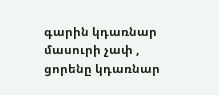գարին կդառնար մասուրի չափ , ցորենը կդառնար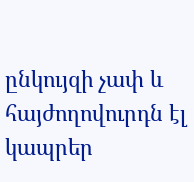ընկույզի չափ և հայժողովուրդն էլ կապրեր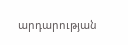արդարության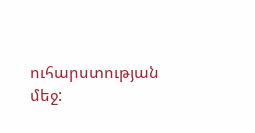ուհարստության մեջ: